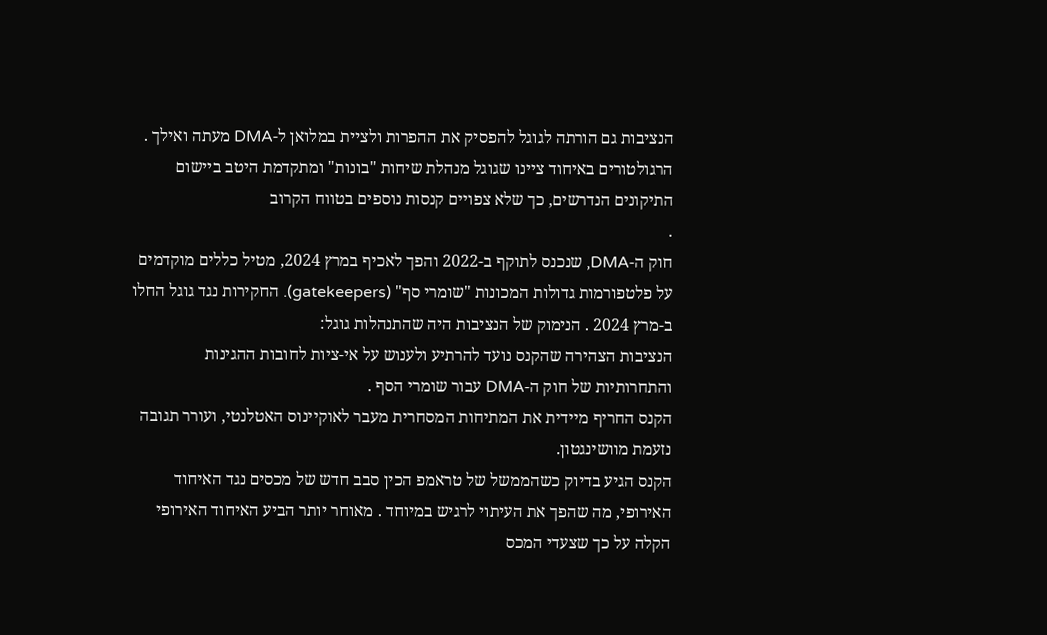הנציבות גם הורתה לגוגל להפסיק את ההפרות ולציית במלואן ל-DMA מעתה ואילך . הרגולטורים באיחוד ציינו שגוגל מנהלת שיחות "בונות" ומתקדמת היטב ביישום התיקונים הנדרשים, כך שלא צפויים קנסות נוספים בטווח הקרוב
.
חוק ה-DMA, שנכנס לתוקף ב-2022 והפך לאכיף במרץ 2024, מטיל כללים מוקדמים על פלטפורמות גדולות המכונות "שומרי סף" (gatekeepers). החקירות נגד גוגל החלו ב-מרץ 2024 . הנימוק של הנציבות היה שהתנהלות גוגל:
הנציבות הצהירה שהקנס נועד להרתיע ולענוש על אי-ציות לחובות ההגינות והתחרותיות של חוק ה-DMA עבור שומרי הסף .
הקנס החריף מיידית את המתיחות המסחרית מעבר לאוקיינוס האטלנטי, ועורר תגובה נזעמת מוושינגטון.
הקנס הגיע בדיוק כשהממשל של טראמפ הכין סבב חדש של מכסים נגד האיחוד האירופי, מה שהפך את העיתוי לרגיש במיוחד . מאוחר יותר הביע האיחוד האירופי הקלה על כך שצעדי המכס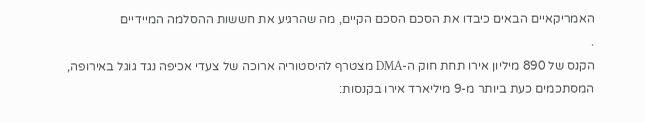האמריקאיים הבאים כיבדו את הסכם הסכם הקיים, מה שהרגיע את חששות ההסלמה המיידיים
.
הקנס של 890 מיליון אירו תחת חוק ה-DMA מצטרף להיסטוריה ארוכה של צעדי אכיפה נגד גוגל באירופה, המסתכמים כעת ביותר מ-9 מיליארד אירו בקנסות: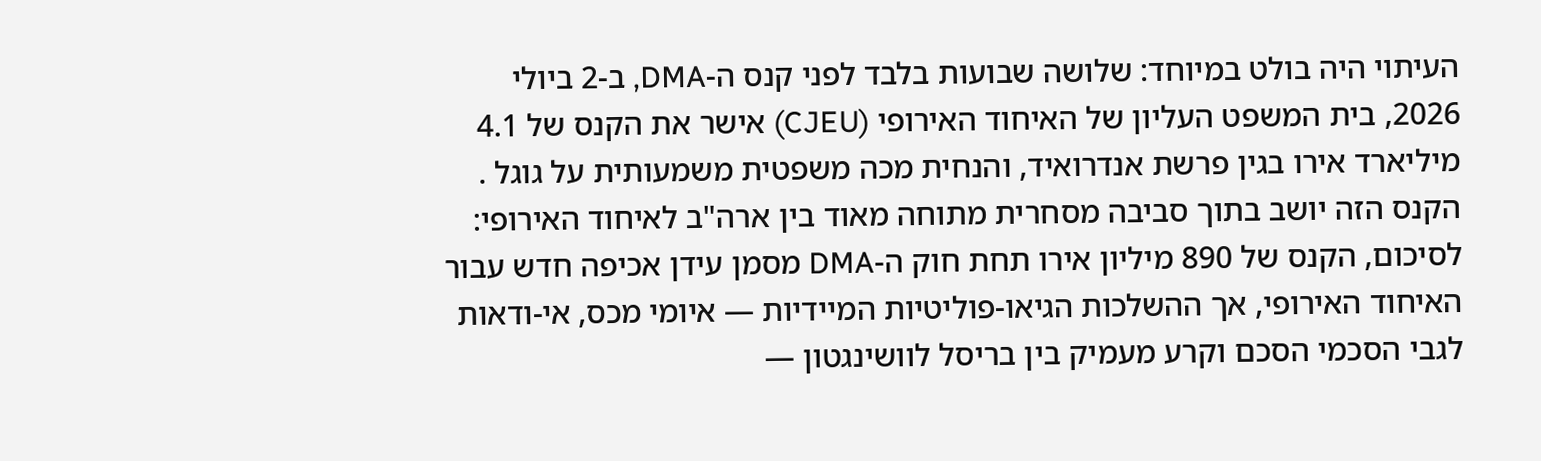העיתוי היה בולט במיוחד: שלושה שבועות בלבד לפני קנס ה-DMA, ב-2 ביולי 2026, בית המשפט העליון של האיחוד האירופי (CJEU) אישר את הקנס של 4.1 מיליארד אירו בגין פרשת אנדרואיד, והנחית מכה משפטית משמעותית על גוגל .
הקנס הזה יושב בתוך סביבה מסחרית מתוחה מאוד בין ארה"ב לאיחוד האירופי:
לסיכום, הקנס של 890 מיליון אירו תחת חוק ה-DMA מסמן עידן אכיפה חדש עבור האיחוד האירופי, אך ההשלכות הגיאו-פוליטיות המיידיות — איומי מכס, אי-ודאות לגבי הסכמי הסכם וקרע מעמיק בין בריסל לוושינגטון —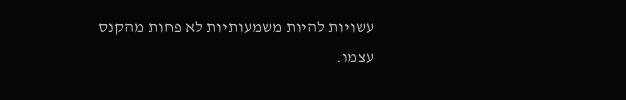עשויות להיות משמעותיות לא פחות מהקנס עצמו.